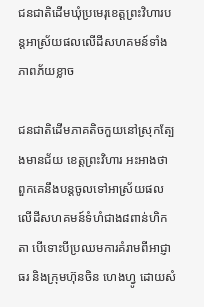ជនជាតិដើមឃុំប្រមេរុខេត្តព្រះវិហារបន្តអាស្រ័យផលលើដីសហគមន៍ទាំងភាពភ័យខ្លាច

ជនជាតិដើមភាគតិចកួយនៅស្រុកត្បែងមានជ័យ ខេត្តព្រះវិហារ អះអាងថា ពួកគេនឹងបន្តចូលទៅអាស្រ័យផលលើដីសហគមន៍ទំហំជាង៨ពាន់ហិកតា បើទោះបីប្រឈមការគំរាមពីអាជ្ញាធរ និងក្រុមហ៊ុនចិន ហេងហ្វូ ដោយសំ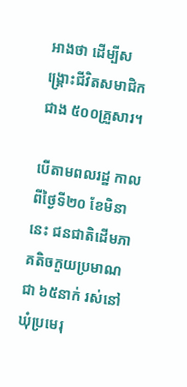អាងថា ដើម្បីសង្គ្រោះជីវិតសមាជិកជាង ៥០០គ្រួសារ។

បើតាមពលរដ្ឋ កាលពីថ្ងៃទី២០ ខែមិនានេះ ជនជាតិដើមភាគតិចកួយប្រមាណជា ៦៥នាក់ រស់នៅឃុំប្រមេរុ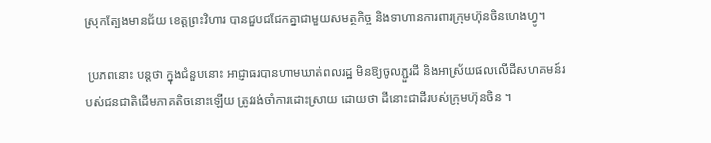ស្រុកត្បែងមានជ័យ ខេត្តព្រះវិហារ បានជួបជជែកគ្នាជាមួយសមត្ថកិច្ច និងទាហានការពារក្រុមហ៊ុនចិនហេងហ្វូ។

 ប្រភពនោះ បន្តថា ក្នុងជំនួបនោះ អាជ្ញាធរបានហាមឃាត់ពលរដ្ឋ មិនឱ្យចូលភ្ជួរដី និងអាស្រ័យផលលើដីសហគមន៍របស់ជនជាតិដើមភាគតិចនោះឡើយ ត្រូវរង់ចាំការដោះស្រាយ ដោយថា ដីនោះជាដីរបស់ក្រុមហ៊ុនចិន ។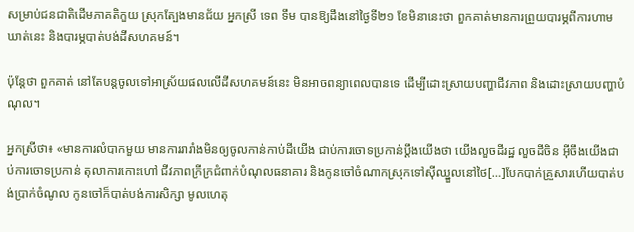សម្រាប់ជនជាតិដើមភាគតិកួយ ស្រុកត្បែងមានជ័យ អ្នកស្រី ទេព ទឹម បានឱ្យដឹងនៅថ្ងៃទី២១ ខែមិនានេះថា ពួកគាត់មានការព្រួយបារម្ភពីការហាមឃាត់នេះ និងបារម្ភបាត់បង់ដីសហគមន៍។

ប៉ុន្តែថា ពួកគាត់ នៅតែបន្តចូលទៅអាស្រ័យផលលើដីសហគមន៍នេះ មិនអាចពន្យាពេលបានទេ ដើម្បីដោះស្រាយបញ្ហាជីវភាព និងដោះស្រាយបញ្ហាបំណុល។

អ្នកស្រីថា៖ «មានការលំបាកមួយ មានការរារាំងមិនឲ្យចូលកាន់កាប់ដីយើង ជាប់ការចោទប្រកាន់ប្ដឹងយើងថា យើងលួចដីរដ្ឋ លួចដីចិន អ៊ីចឹងយើងជាប់ការចោទប្រកាន់ តុលាការកោះហៅ ជីវភាពក្រីក្រជំពាក់បំណុលធនាគារ និងកូនចៅចំណាកស្រុកទៅស៊ីឈ្នួលនៅថៃ[…]បែកបាក់គ្រួសារហើយបាត់បង់ប្រាក់ចំណូល កូនចៅក៏បាត់បង់ការសិក្សា មូលហេតុ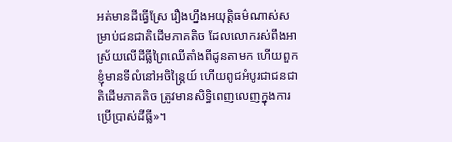អត់មានដីធ្វើស្រែ រឿងហ្នឹងអយុត្តិធម៌ណាស់សម្រាប់ជនជាតិដើមភាគតិច ដែលលោករស់ពឹងអាស្រ័យលើដីធ្លីព្រៃឈើតាំងពីដូនតាមក ហើយពួកខ្ញុំមានទីលំនៅអចិន្ត្រៃយ៍ ហើយពូជអំបូរជាជនជាតិដើមភាគតិច ត្រូវមានសិទ្ធិពេញលេញក្នុងការប្រើប្រាស់ដីធ្លី»។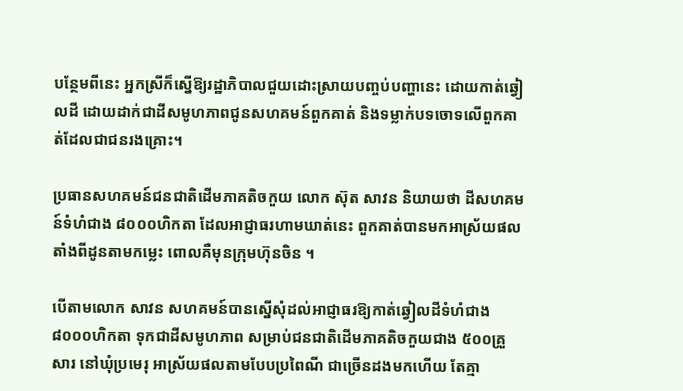បន្ថែមពីនេះ អ្នកស្រីក៏ស្នើឱ្យរដ្ឋាភិបាលជួយដោះស្រាយបញ្ចប់បញ្ហានេះ ដោយកាត់ឆ្វៀលដី ដោយដាក់ជាដីសមូហភាពជូនសហគមន៍ពួកគាត់ និងទម្លាក់បទចោទលើពួកគាត់ដែលជាជនរងគ្រោះ។

ប្រធានសហគមន៍ជនជាតិដើមភាគតិចកួយ លោក ស៊ុត សាវន និយាយថា ដីសហគមន៍ទំហំជាង ៨០០០ហិកតា ដែលអាជ្ញាធរហាមឃាត់នេះ ពួកគាត់បានមកអាស្រ័យផលតាំងពីដូនតាមកម្លេះ ពោលគឺមុនក្រុមហ៊ុនចិន ។

បើតាមលោក សាវន សហគមន៍បានស្នើសុំដល់អាជ្ញាធរឱ្យកាត់ឆ្វៀលដីទំហំជាង ៨០០០ហិកតា ទុកជាដីសមូហភាព សម្រាប់ជនជាតិដើមភាគតិចកួយជាង ៥០០គ្រួសារ នៅឃុំប្រមេរុ អាស្រ័យផលតាមបែបប្រពៃណី ជាច្រើនដងមកហើយ តែគ្មា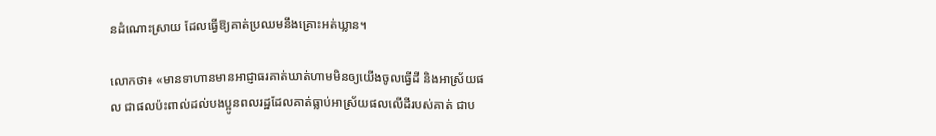នដំណោះស្រាយ ដែលធ្វើឱ្យគាត់ប្រឈមនឹងគ្រោះអត់ឃ្លាន។

លោកថា៖ «មានទាហានមានអាជ្ញាធរគាត់ឃាត់ហាមមិនឲ្យយើងចូលធ្វើដី និងអាស្រ័យផល ជាផលប៉ះពាល់ដល់បងប្អូនពលរដ្ឋដែលគាត់ធ្លាប់អាស្រ័យផលលើដីរបស់គាត់ ជាប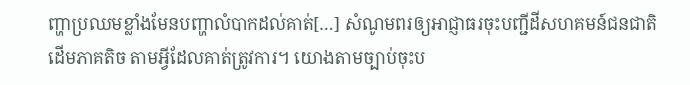ញ្ហាប្រឈមខ្លាំងមែនបញ្ហាលំបាកដល់គាត់[…] សំណូមពរឲ្យអាជ្ញាធរចុះបញ្ជីដីសហគមន៍ជនជាតិដើមភាគតិច តាមអ្វីដែលគាត់ត្រូវការ។ យោងតាមច្បាប់ចុះប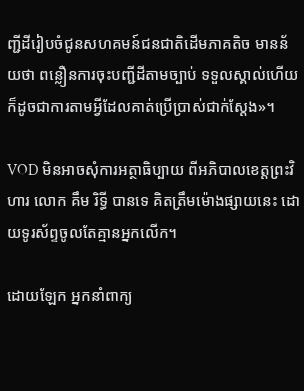ញ្ជីដីរៀបចំជូនសហគមន៍ជនជាតិដើមភាគតិច មានន័យថា ពន្លឿនការចុះបញ្ជីដីតាមច្បាប់ ទទួលស្គាល់ហើយ ក៏ដូចជាការតាមអ្វីដែលគាត់ប្រើប្រាស់ជាក់ស្ដែង»។

VOD មិនអាចសុំការអត្ថាធិប្បាយ ពីអភិបាលខេត្តព្រះវិហារ លោក គឹម រិទ្ធី បានទេ គិតត្រឹមម៉ោងផ្សាយនេះ ដោយទូរស័ព្ទចូលតែគ្មានអ្នកលើក។

ដោយឡែក អ្នកនាំពាក្យ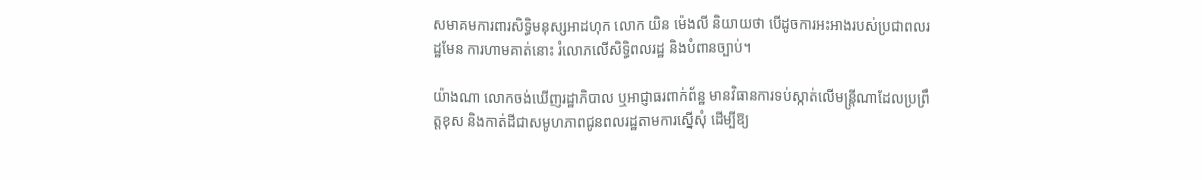សមាគមការពារសិទ្ធិមនុស្សអាដហុក លោក យិន ម៉េងលី និយាយថា បើដូចការអះអាងរបស់ប្រជាពលរដ្ឋមែន ការហាមគាត់នោះ រំលោភលើសិទ្ធិពលរដ្ឋ និងបំពានច្បាប់។

យ៉ាងណា លោកចង់ឃើញរដ្ឋាភិបាល ឬអាជ្ញាធរពាក់ព័ន្ឋ មានវិធានការទប់ស្កាត់លើមន្រ្តីណាដែលប្រព្រឹត្តខុស និងកាត់ដីជាសមូហភាពជូនពលរដ្ឋតាមការស្នើសុំ ដើម្បីឱ្យ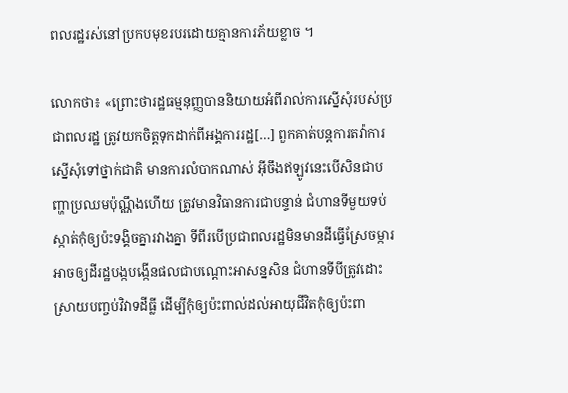ពលរដ្ឋរស់នៅប្រកបមុខរបរដោយគ្មានការភ័យខ្លាច ។

លោកថា៖ «ព្រោះថារដ្ឋធម្មនុញ្ញបាននិយាយអំពីរាល់ការស្នើសុំរបស់ប្រជាពលរដ្ឋ ត្រូវយកចិត្តទុកដាក់ពីអង្គការរដ្ឋ[…] ពួកគាត់បន្តការតវ៉ាការស្នើសុំទៅថ្នាក់ជាតិ មានការលំបាកណាស់ អ៊ីចឹងឥឡូវនេះបើសិនជាបញ្ហាប្រឈមប៉ុណ្ណឹងហើយ ត្រូវមានវិធានការជាបន្ទាន់ ជំហានទីមួយទប់ស្កាត់កុំឲ្យប៉ះទង្គិចគ្នារវាងគ្នា ទីពីរបើប្រជាពលរដ្ឋមិនមានដីធ្វើស្រែចម្ការ អាចឲ្យដីរដ្ឋបង្កបង្កើនផលជាបណ្ដោះអាសន្នសិន ជំហានទីបីត្រូវដោះស្រាយបញ្ចប់វិវាទដីធ្លី ដើម្បីកុំឲ្យប៉ះពាល់ដល់អាយុជីវិតកុំឲ្យប៉ះពា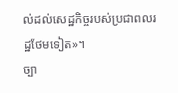ល់ដល់សេដ្ឋកិច្ចរបស់ប្រជាពលរដ្ឋថែមទៀត»។
ច្បា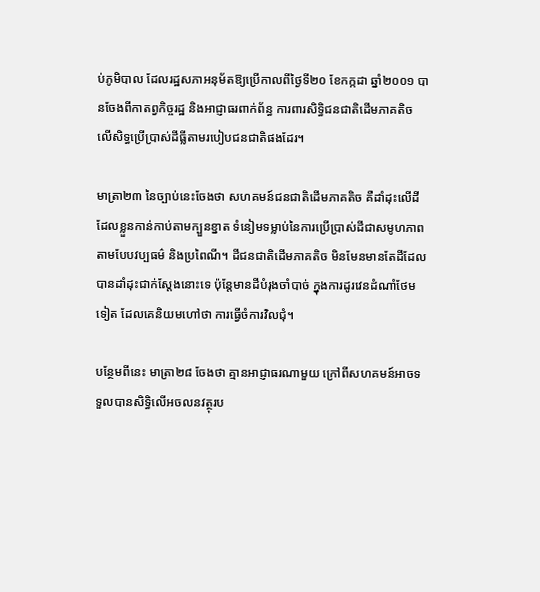ប់ភូមិបាល ដែលរដ្ឋសភាអនុម័តឱ្យប្រើកាលពីថ្ងៃទី២០ ខែកក្កដា ឆ្នាំ២០០១ បានចែងពីកាតព្វកិច្ចរដ្ឋ និងអាជ្ញាធរពាក់ព័ន្ធ ការពារសិទ្ធិជនជាតិដើមភាគតិច លើសិទ្ធប្រើប្រាស់ដីធ្លីតាមរបៀបជនជាតិផងដែរ។

មាត្រា២៣ នៃច្បាប់នេះចែងថា សហគមន៍ជនជាតិដើមភាគតិច គឺដាំដុះលើដីដែលខ្លួនកាន់កាប់តាមក្បួនខ្នាត ទំនៀមទម្លាប់នៃការប្រើប្រាស់ដីជាសមូហភាព តាមបែបវប្បធម៌ និងប្រពៃណី។ ដីជនជាតិដើមភាគតិច មិនមែនមានតែដីដែលបានដាំដុះជាក់ស្តែងនោះទេ ប៉ុន្តែមានដីបំរុងចាំបាច់ ក្នុងការដូរវេនដំណាំថែមទៀត ដែលគេនិយមហៅថា ការធ្វើចំការវិលជុំ។

បន្ថែមពីនេះ មាត្រា២៨ ចែងថា គ្មានអាជ្ញាធរណាមួយ ក្រៅពីសហគមន៍អាចទទួលបានសិទ្ធិលើអចលនវត្ថុរប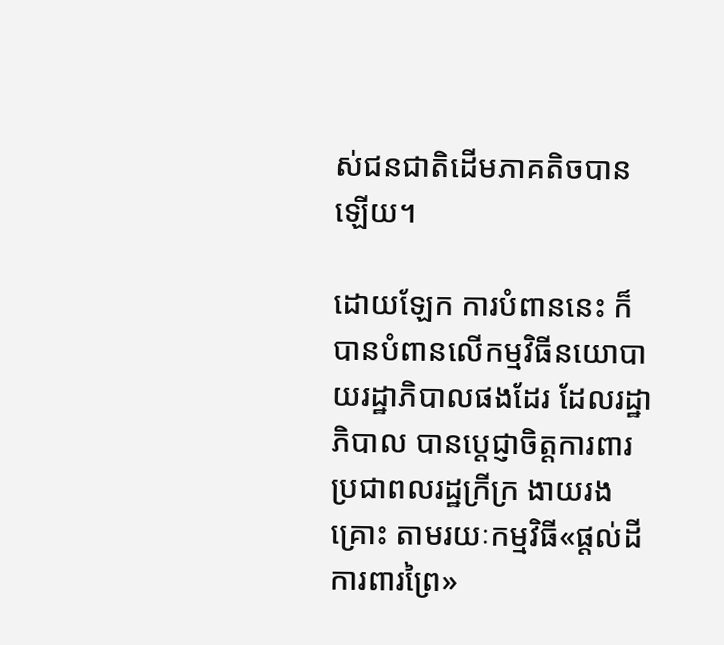ស់ជនជាតិដើមភាគតិចបានឡើយ។

ដោយឡែក ការបំពាននេះ ក៏បានបំពានលើកម្មវិធីនយោបាយរដ្ឋាភិបាលផងដែរ ដែលរដ្ឋាភិបាល បានប្តេជ្ញាចិត្តការពារប្រជាពលរដ្ឋក្រីក្រ ងាយរងគ្រោះ តាមរយៈកម្មវិធី«ផ្តល់ដី ការពារព្រៃ»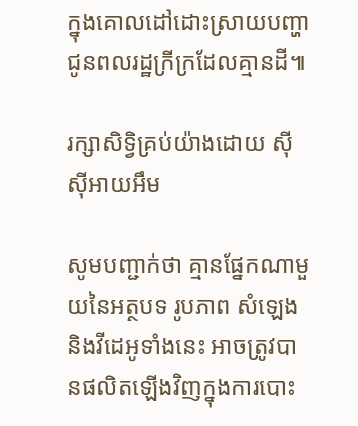ក្នុងគោលដៅដោះស្រាយបញ្ហាជូនពលរដ្ឋក្រីក្រដែលគ្មានដី៕

រក្សាសិទ្វិគ្រប់យ៉ាងដោយ ស៊ីស៊ីអាយអឹម

សូមបញ្ជាក់ថា គ្មានផ្នែកណាមួយនៃអត្ថបទ រូបភាព សំឡេង និងវីដេអូទាំងនេះ អាចត្រូវបានផលិតឡើងវិញក្នុងការបោះ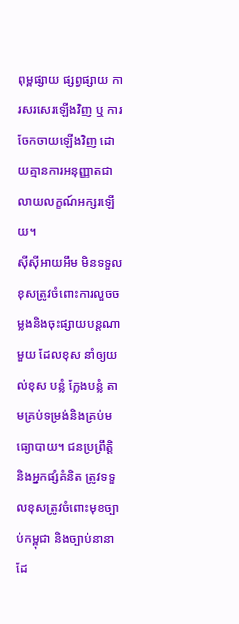ពុម្ពផ្សាយ ផ្សព្វផ្សាយ ការសរសេរឡើងវិញ ឬ ការចែកចាយឡើងវិញ ដោយគ្មានការអនុញ្ញាតជាលាយលក្ខណ៍អក្សរឡើយ។
ស៊ីស៊ីអាយអឹម មិនទទួលខុសត្រូវចំពោះការលួចចម្លងនិងចុះផ្សាយបន្តណាមួយ ដែលខុស នាំឲ្យយល់ខុស បន្លំ ក្លែងបន្លំ តាមគ្រប់ទម្រង់និងគ្រប់មធ្យោបាយ។ ជនប្រព្រឹត្តិ និងអ្នកផ្សំគំនិត ត្រូវទទួលខុសត្រូវចំពោះមុខច្បាប់កម្ពុជា និងច្បាប់នានាដែ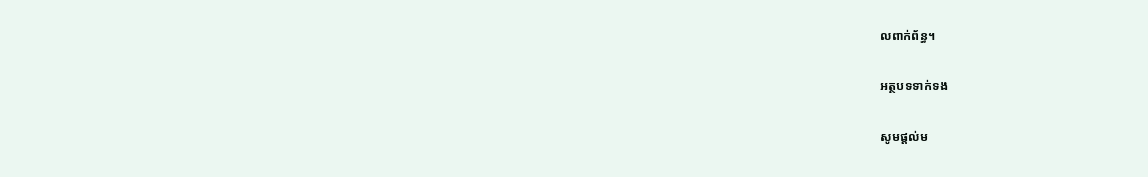លពាក់ព័ន្ធ។

អត្ថបទទាក់ទង

សូមផ្ដល់ម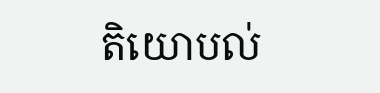តិយោបល់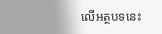លើអត្ថបទនេះ